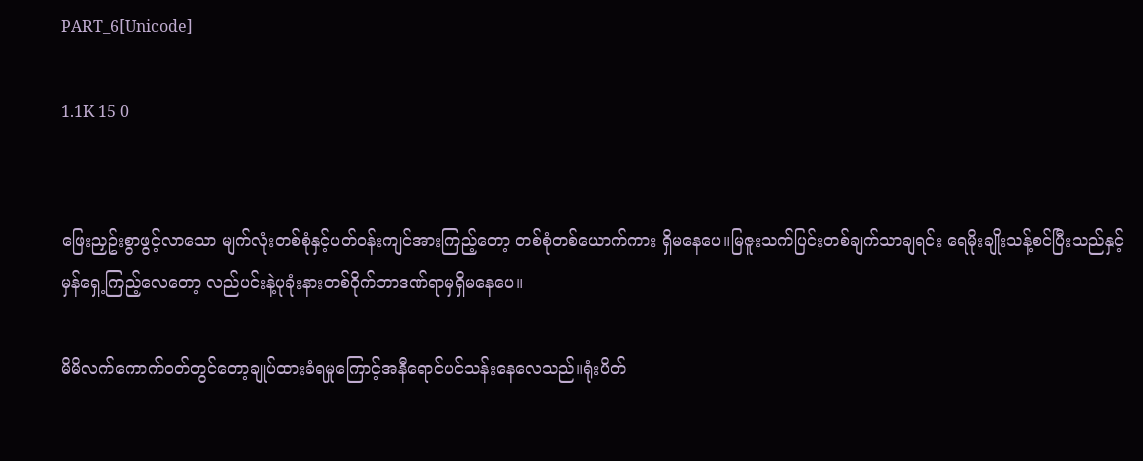PART_6[Unicode]

1.1K 15 0


ဖြေးညှဥ်းစွာဖွင့်လာသော မျက်လုံးတစ်စုံနှင့်ပတ်ဝန်းကျင်အားကြည့်တော့ တစ်စုံတစ်ယောက်ကား ရှိမနေပေ။မြဇူးသက်ပြင်းတစ်ချက်သာချရင်း ရေမိုးချိုးသန့်စင်ပြီးသည်နှင့်မှန်ရှေ့ကြည့်လေတော့ လည်ပင်းနဲ့ပုခုံးနားတစ်ဝိုက်ဘာဒဏ်ရာမှရှိမနေပေ။

မိမိလက်ကောက်ဝတ်တွင်တော့ချုပ်ထားခံရမှုကြောင့်အနီရောင်ပင်သန်းနေလေသည်။ရုံးပိတ်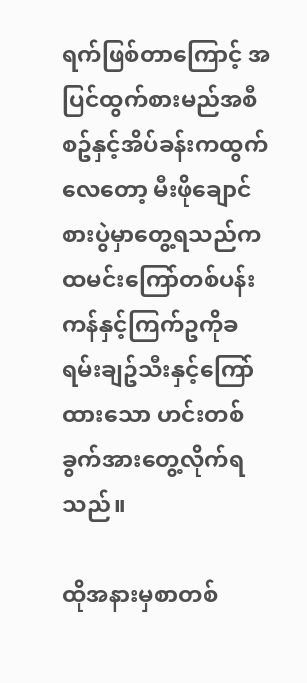ရက်ဖြစ်တာကြောင့် အပြင်ထွက်စားမည်အစီစဥ်နှင့်အိပ်ခန်းကထွက်လေတော့ မီးဖိုချောင်စားပွဲမှာတွေ့ရသည်က ထမင်းကြော်တစ်ပန်းကန်နှင့်ကြက်ဥကိုခရမ်းချဥ်သီးနှင့်ကြော်ထားသော ဟင်းတစ်ခွက်အားတွေ့လိုက်ရသည်။

ထိုအနားမှစာတစ်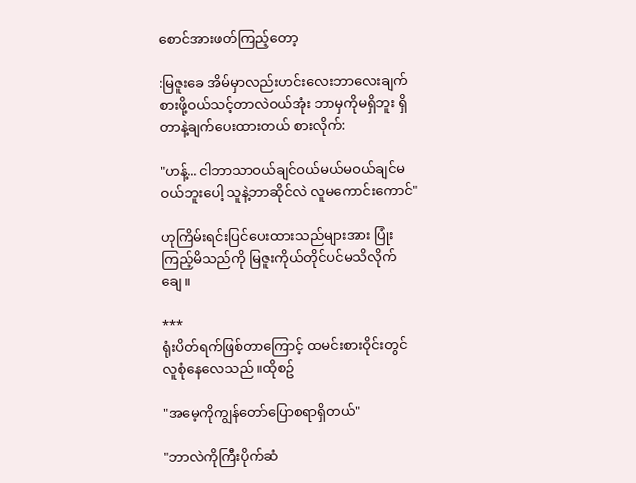စောင်အားဖတ်ကြည့်တော့

:မြဇူးခေ အိမ်မှာလည်းဟင်းလေးဘာလေးချက်စားဖို့ဝယ်သင့်တာလဲဝယ်အုံး ဘာမှကိုမရှိဘူး ရှိတာနဲ့ချက်ပေးထားတယ် စားလိုက်:

"ဟန့်... ငါဘာသာဝယ်ချင်ဝယ်မယ်မဝယ်ချင်မဝယ်ဘူးပေါ့ သူနဲ့ဘာဆိုင်လဲ လူမကောင်းကောင်"

ဟုကြိမ်းရင်းပြင်ပေးထားသည်များအား ပြုံးကြည့်မိသည်ကို မြဇူးကိုယ်တိုင်ပင်မသိလိုက်ချေ။

***
ရုံးပိတ်ရက်ဖြစ်တာကြောင့် ထမင်းစားဝိုင်းတွင်လူစုံနေလေသည်။ထိုစဥ်

"အမေ့ကိုကျွန်တော်ပြောစရာရှိတယ်"

"ဘာလဲကိုကြီးပိုက်ဆံ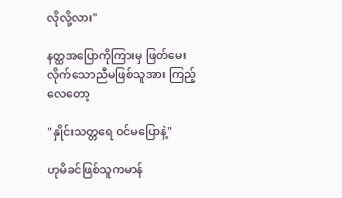လိုလို့လား"

နတ္ထအပြောကိုကြားမှ ဖြတ်မေးလိုက်သောညီမဖြစ်သူအား ကြည့်လေတော့

"နှိုင်းသတ္တရေ ဝင်မပြောနဲ့"

ဟုမိခင်ဖြစ်သူကမာန်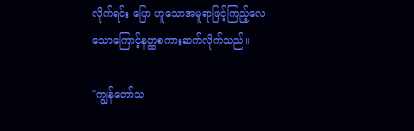လိုက်ရင်း ပြော ဟူသောအမူရာဖြင့်ကြည့်လေသောကြောင့်နတ္ထစကားဆက်လိုက်သည်။

"ကျွန်တော်သ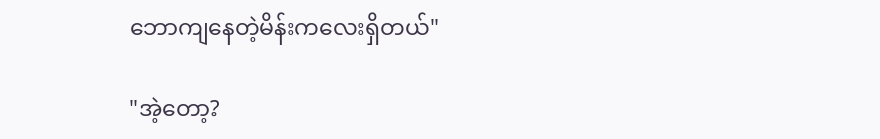ဘောကျနေတဲ့မိန်းကလေးရှိတယ်"

"အဲ့တော့?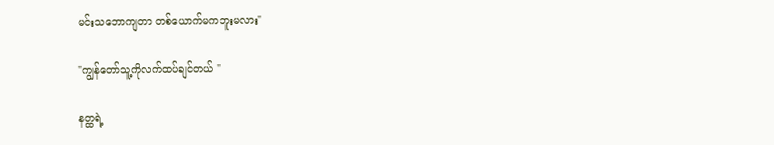မင်းသဘောကျတာ တစ်ယောက်မကဘူးမလား"

"ကျွန်တော်သူ့ကိုလက်ထပ်ချင်တယ် "

နတ္ထရဲ့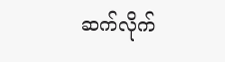ဆက်လိုက်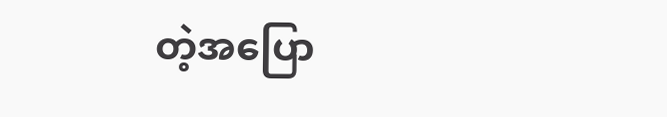တဲ့အပြော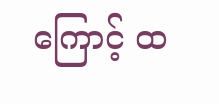ကြောင့် ထ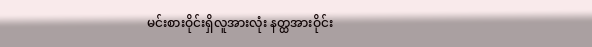မင်းစားဝိုင်းရှိလူအားလုံး နတ္ထအားဝိုင်း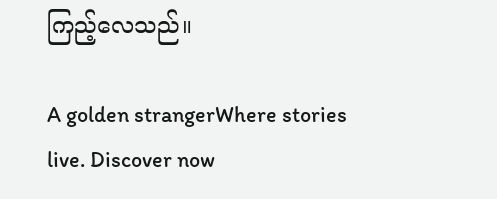ကြည့်လေသည်။

A golden strangerWhere stories live. Discover now